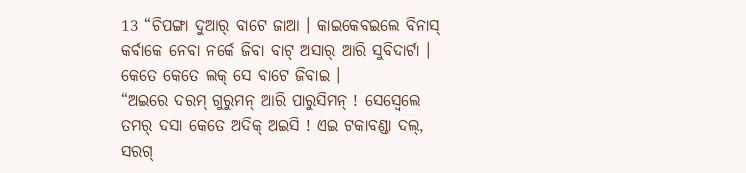13 “ଚିପଙ୍ଗା ଦୁଆର୍ ବାଟେ ଜାଆ । କାଇକେବଇଲେ ବିନାସ୍ କର୍ବାକେ ନେବା ନର୍କେ ଜିବା ବାଟ୍ ଅସାର୍ ଆରି ସୁବିଦାର୍ଟା । କେତେ କେତେ ଲକ୍ ସେ ବାଟେ ଜିବାଇ ।
“ଅଇରେ ଦରମ୍ ଗୁରୁମନ୍ ଆରି ପାରୁସିମନ୍ ! ସେସ୍ବେଲେ ତମର୍ ଦସା କେତେ ଅଦିକ୍ ଅଇସି ! ଏଇ ଟକାବଣ୍ଡା ଦଲ୍, ସରଗ୍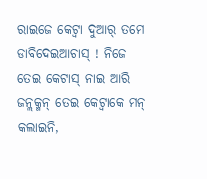ରାଇଜେ କେଟ୍ବା ଦୁଆର୍ ତମେ ଡାବିଦେଇଆଚାସ୍ ! ନିଜେ ତେଇ କେଟାସ୍ ନାଇ ଆରି ଜନ୍ଲକ୍ମନ୍ ତେଇ କେଟ୍ବାକେ ମନ୍ କଲାଇନି,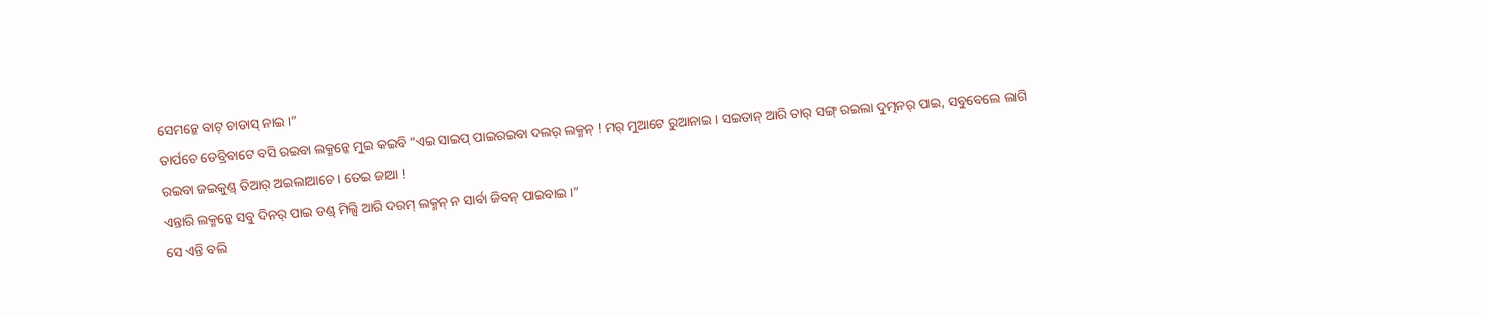ସେମନ୍କେ ବାଟ୍ ଚାଡାସ୍ ନାଇ ।”
ତାର୍ପଚେ ଡେବ୍ରିବାଟେ ବସି ରଇବା ଲକ୍ମନ୍କେ ମୁଇ କଇବି “ଏଇ ସାଇପ୍ ପାଇରଇବା ଦଲର୍ ଲକ୍ମନ୍ ! ମର୍ ମୁଆଟେ ରୁଆନାଇ । ସଇତାନ୍ ଆରି ତାର୍ ସଙ୍ଗ୍ ରଇଲା ଦୁତ୍ମନର୍ ପାଇ, ସବୁବେଲେ ଲାଗି ରଇବା ଜଇକୁଣ୍ଡ୍ ତିଆର୍ ଅଇଲାଆଚେ । ତେଇ ଜାଆ !
ଏନ୍ତାରି ଲକ୍ମନ୍କେ ସବୁ ଦିନର୍ ପାଇ ଡଣ୍ଡ୍ ମିଲ୍ସି ଆରି ଦରମ୍ ଲକ୍ମନ୍ ନ ସାର୍ବା ଜିବନ୍ ପାଇବାଇ ।”
ସେ ଏନ୍ତି ବଲି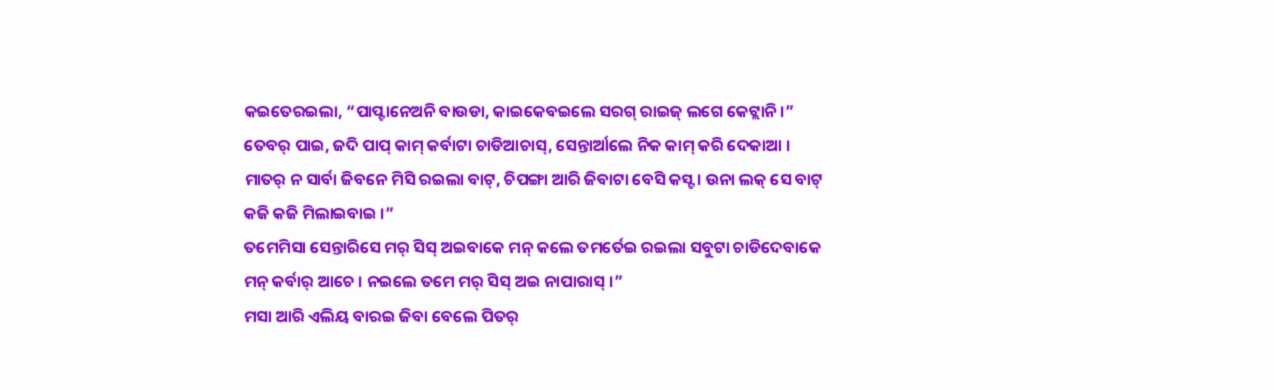କଇତେରଇଲା, “ପାପ୍ଟାନେଅନି ବାଉଡା, କାଇକେବଇଲେ ସରଗ୍ ରାଇଜ୍ ଲଗେ କେଟ୍ଲାନି ।”
ତେବର୍ ପାଇ, ଜଦି ପାପ୍ କାମ୍ କର୍ବାଟା ଚାଡିଆଚାସ୍, ସେନ୍ତାର୍ଆଲେ ନିକ କାମ୍ କରି ଦେକାଆ ।
ମାତର୍ ନ ସାର୍ବା ଜିବନେ ମିସି ରଇଲା ବାଟ୍, ଚିପଙ୍ଗା ଆରି ଜିବାଟା ବେସି କସ୍ଟ । ଉନା ଲକ୍ ସେ ବାଟ୍ କଜି କଜି ମିଲାଇବାଇ ।”
ତମେମିସା ସେନ୍ତାରିସେ ମର୍ ସିସ୍ ଅଇବାକେ ମନ୍ କଲେ ତମର୍ତେଇ ରଇଲା ସବୁଟା ଚାଡିଦେବାକେ ମନ୍ କର୍ବାର୍ ଆଚେ । ନଇଲେ ତମେ ମର୍ ସିସ୍ ଅଇ ନାପାରାସ୍ ।”
ମସା ଆରି ଏଲିୟ ବାରଇ ଜିବା ବେଲେ ପିତର୍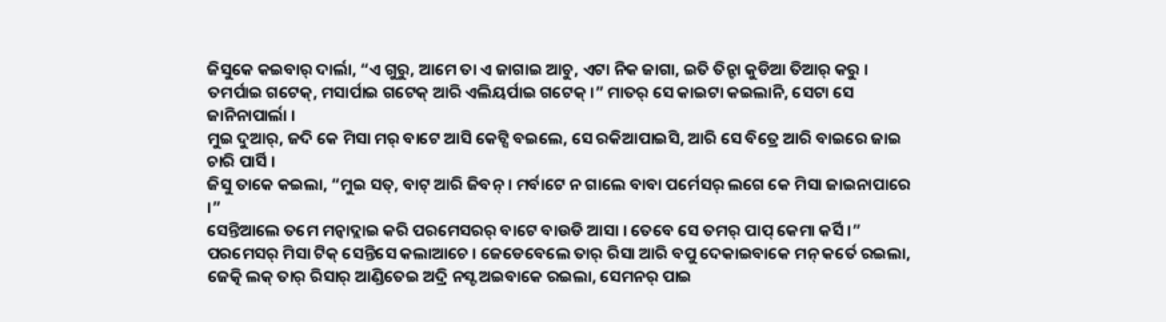ଜିସୁକେ କଇବାର୍ ଦାର୍ଲା, “ଏ ଗୁରୁ, ଆମେ ତା ଏ ଜାଗାଇ ଆଚୁ, ଏଟା ନିକ ଜାଗା, ଇତି ତିନ୍ଟା କୁଡିଆ ତିଆର୍ କରୁ । ତମର୍ପାଇ ଗଟେକ୍, ମସାର୍ପାଇ ଗଟେକ୍ ଆରି ଏଲିୟର୍ପାଇ ଗଟେକ୍ ।” ମାତର୍ ସେ କାଇଟା କଇଲାନି, ସେଟା ସେ ଜାନିନାପାର୍ଲା ।
ମୁଇ ଦୁଆର୍, ଜଦି କେ ମିସା ମର୍ ବାଟେ ଆସି କେଟ୍ସି ବଇଲେ, ସେ ରକିଆପାଇସି, ଆରି ସେ ବିତ୍ରେ ଆରି ବାଇରେ ଜାଇ ଚାରି ପାର୍ସି ।
ଜିସୁ ତାକେ କଇଲା, “ମୁଇ ସତ୍, ବାଟ୍ ଆରି ଜିବନ୍ । ମର୍ବାଟେ ନ ଗାଲେ ବାବା ପର୍ମେସର୍ ଲଗେ କେ ମିସା ଜାଇନାପାରେ ।”
ସେନ୍ତିଆଲେ ତମେ ମନ୍ବାଦ୍ଲାଇ କରି ପରମେସରର୍ ବାଟେ ବାଉଡି ଆସା । ତେବେ ସେ ତମର୍ ପାପ୍ କେମା କର୍ସି ।”
ପରମେସର୍ ମିସା ଟିକ୍ ସେନ୍ତିସେ କଲାଆଚେ । ଜେଡେବେଲେ ତାର୍ ରିସା ଆରି ବପୁ ଦେକାଇବାକେ ମନ୍ କର୍ତେ ରଇଲା, ଜେତ୍କି ଲକ୍ ତାର୍ ରିସାର୍ ଆଣ୍ଡିତେଇ ଅଦ୍ରି ନସ୍ଟ ଅଇବାକେ ରଇଲା, ସେମନର୍ ପାଇ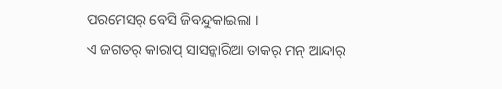ପରମେସର୍ ବେସି ଜିବନ୍ଦୁକାଇଲା ।
ଏ ଜଗତର୍ କାରାପ୍ ସାସନ୍କାରିଆ ତାକର୍ ମନ୍ ଆନ୍ଦାର୍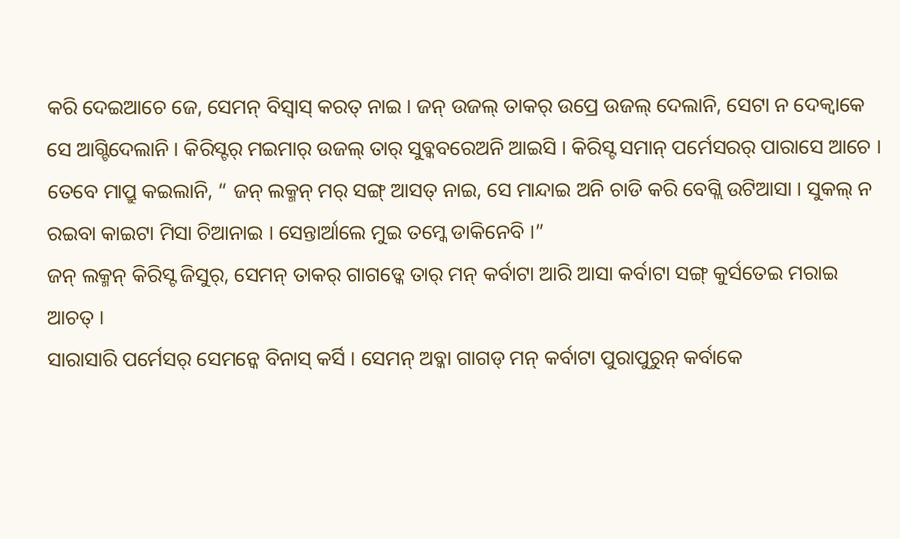କରି ଦେଇଆଚେ ଜେ, ସେମନ୍ ବିସ୍ବାସ୍ କରତ୍ ନାଇ । ଜନ୍ ଉଜଲ୍ ତାକର୍ ଉପ୍ରେ ଉଜଲ୍ ଦେଲାନି, ସେଟା ନ ଦେକ୍ବାକେ ସେ ଆଗ୍ଟିଦେଲାନି । କିରିସ୍ଟର୍ ମଇମାର୍ ଉଜଲ୍ ତାର୍ ସୁବ୍କବରେଅନି ଆଇସି । କିରିସ୍ଟ ସମାନ୍ ପର୍ମେସରର୍ ପାରାସେ ଆଚେ ।
ତେବେ ମାପ୍ରୁ କଇଲାନି, “ ଜନ୍ ଲକ୍ମନ୍ ମର୍ ସଙ୍ଗ୍ ଆସତ୍ ନାଇ, ସେ ମାନ୍ଦାଇ ଅନି ଚାଡି କରି ବେଗ୍ଲି ଉଟିଆସା । ସୁକଲ୍ ନ ରଇବା କାଇଟା ମିସା ଚିଆନାଇ । ସେନ୍ତାର୍ଆଲେ ମୁଇ ତମ୍କେ ଡାକିନେବି ।”
ଜନ୍ ଲକ୍ମନ୍ କିରିସ୍ଟ ଜିସୁର୍, ସେମନ୍ ତାକର୍ ଗାଗଡ୍କେ ତାର୍ ମନ୍ କର୍ବାଟା ଆରି ଆସା କର୍ବାଟା ସଙ୍ଗ୍ କୁର୍ସତେଇ ମରାଇ ଆଚତ୍ ।
ସାରାସାରି ପର୍ମେସର୍ ସେମନ୍କେ ବିନାସ୍ କର୍ସି । ସେମନ୍ ଅବ୍କା ଗାଗଡ୍ ମନ୍ କର୍ବାଟା ପୁରାପୁରୁନ୍ କର୍ବାକେ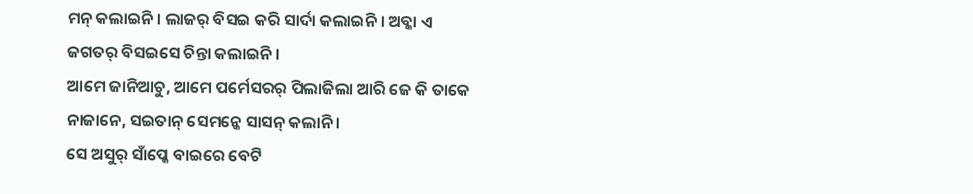ମନ୍ କଲାଇନି । ଲାଜର୍ ବିସଇ କରି ସାର୍ଦା କଲାଇନି । ଅବ୍କା ଏ ଜଗତର୍ ବିସଇସେ ଚିନ୍ତା କଲାଇନି ।
ଆମେ ଜାନିଆଚୁ, ଆମେ ପର୍ମେସରର୍ ପିଲାଜିଲା ଆରି ଜେ କି ତାକେ ନାଜାନେ, ସଇତାନ୍ ସେମନ୍କେ ସାସନ୍ କଲାନି ।
ସେ ଅସୁର୍ ସାଁପ୍କେ ବାଇରେ ବେଟି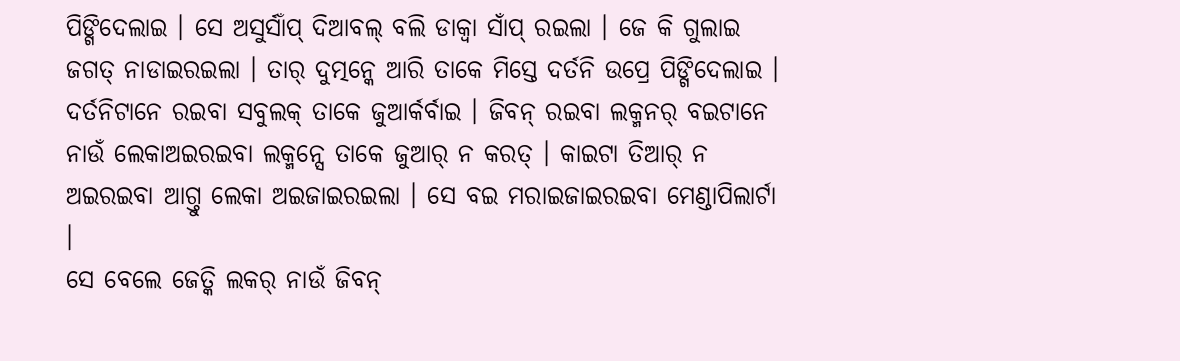ପିଙ୍ଗିଦେଲାଇ । ସେ ଅସୁର୍ସାଁପ୍ ଦିଆବଲ୍ ବଲି ଡାକ୍ବା ସାଁପ୍ ରଇଲା । ଜେ କି ଗୁଲାଇ ଜଗତ୍ ନାଡାଇରଇଲା । ତାର୍ ଦୁତ୍ମନ୍କେ ଆରି ତାକେ ମିସ୍ତେ ଦର୍ତନି ଉପ୍ରେ ପିଙ୍ଗିଦେଲାଇ ।
ଦର୍ତନିଟାନେ ରଇବା ସବୁଲକ୍ ତାକେ ଜୁଆର୍କର୍ବାଇ । ଜିବନ୍ ରଇବା ଲକ୍ମନର୍ ବଇଟାନେ ନାଉଁ ଲେକାଅଇରଇବା ଲକ୍ମନ୍ସେ ତାକେ ଜୁଆର୍ ନ କରତ୍ । କାଇଟା ତିଆର୍ ନ ଅଇରଇବା ଆଗ୍ତୁ ଲେକା ଅଇଜାଇରଇଲା । ସେ ବଇ ମରାଇଜାଇରଇବା ମେଣ୍ଡାପିଲାର୍ଟା ।
ସେ ବେଲେ ଜେତ୍କି ଲକର୍ ନାଉଁ ଜିବନ୍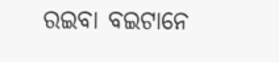ରଇବା ବଇଟାନେ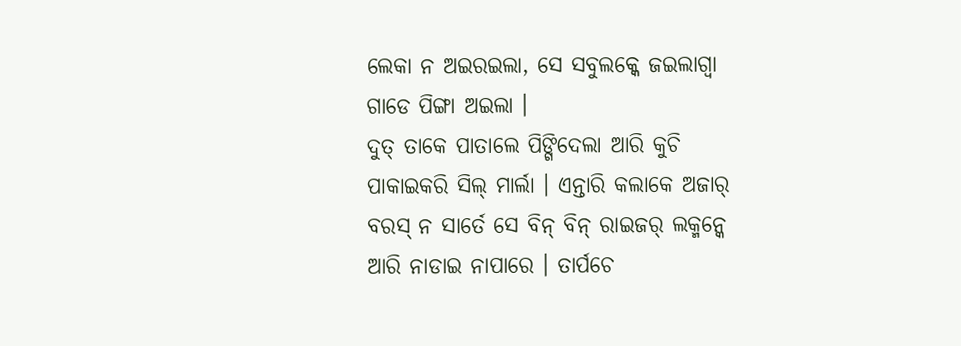ଲେକା ନ ଅଇରଇଲା, ସେ ସବୁଲକ୍କେ ଜଇଲାଗ୍ବା ଗାଡେ ପିଙ୍ଗା ଅଇଲା ।
ଦୁତ୍ ତାକେ ପାତାଲେ ପିଙ୍ଗିଦେଲା ଆରି କୁଚି ପାକାଇକରି ସିଲ୍ ମାର୍ଲା । ଏନ୍ତାରି କଲାକେ ଅଜାର୍ ବରସ୍ ନ ସାର୍ତେ ସେ ବିନ୍ ବିନ୍ ରାଇଜର୍ ଲକ୍ମନ୍କେ ଆରି ନାଡାଇ ନାପାରେ । ତାର୍ପଚେ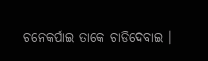ଚନେକର୍ପାଇ ତାକେ ଚାଡିଦେବାଇ ।